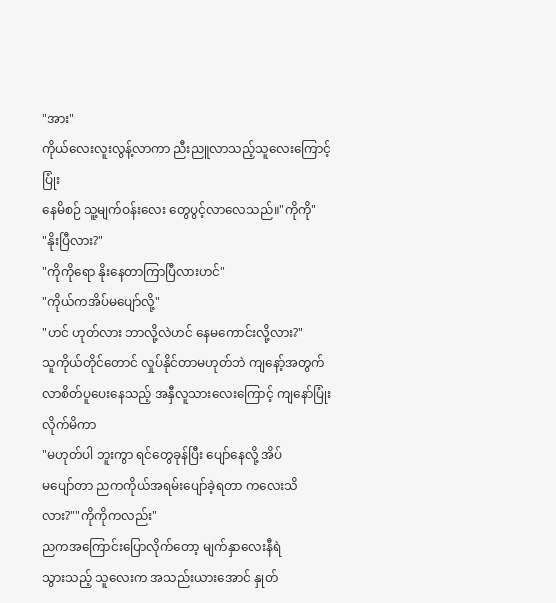"အား"
ကိုယ်လေးလူးလွန့်လာကာ ညီးညူလာသည့်သူလေးကြောင့် ပြုံး
နေမိစဉ် သူ့မျက်ဝန်းလေး တွေပွင့်လာလေသည်။"ကိုကို"
"နိုးပြီလား?"
"ကိုကိုရော နိုးနေတာကြာပြီလားဟင်"
"ကိုယ်ကအိပ်မပျော်လို့"
"ဟင် ဟုတ်လား ဘာလို့လဲဟင် နေမကောင်းလို့လား?"
သူကိုယ်တိုင်တောင် လှုပ်နိုင်တာမဟုတ်ဘဲ ကျနော့်အတွက်လာစိတ်ပူပေးနေသည့် အနှီလူသားလေးကြောင့် ကျနော်ပြုံးလိုက်မိကာ
"မဟုတ်ပါ ဘူးကွာ ရင်တွေခုန်ပြီး ပျော်နေလို့ အိပ်
မပျော်တာ ညကကိုယ်အရမ်းပျော်ခဲ့ရတာ ကလေးသိလား?""ကိုကိုကလည်း"
ညကအကြောင်းပြောလိုက်တော့ မျက်နှာလေးနီရဲ
သွားသည့် သူလေးက အသည်းယားအောင် နှုတ်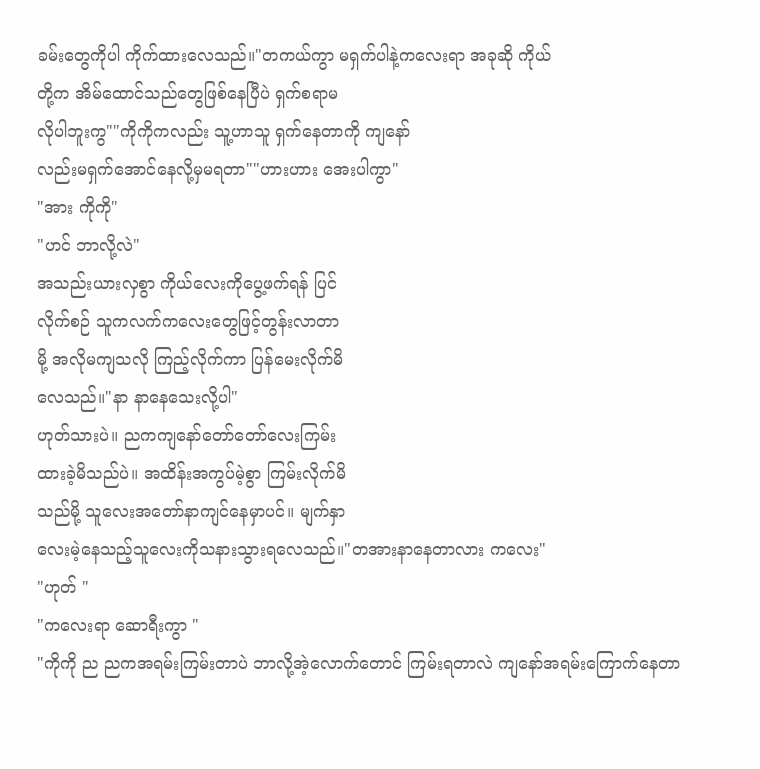ခမ်းတွေကိုပါ ကိုက်ထားလေသည်။"တကယ်ကွာ မရှက်ပါနဲ့ကလေးရာ အခုဆို ကိုယ်
တို့က အိမ်ထောင်သည်တွေဖြစ်နေပြီပဲ ရှက်စရာမ
လိုပါဘူးကွ""ကိုကိုကလည်း သူ့ဟာသူ ရှက်နေတာကို ကျနော်
လည်းမရှက်အောင်နေလို့မှမရတာ""ဟားဟား အေးပါကွာ"
"အား ကိုကို"
"ဟင် ဘာလို့လဲ"
အသည်းယားလှစွာ ကိုယ်လေးကိုပွေ့ဖက်ရန် ပြင်
လိုက်စဉ် သူကလက်ကလေးတွေဖြင့်တွန်းလာတာ
မို့ အလိုမကျသလို ကြည့်လိုက်ကာ ပြန်မေးလိုက်မိ
လေသည်။"နာ နာနေသေးလို့ပါ"
ဟုတ်သားပဲ။ ညကကျနော်တော်တော်လေးကြမ်း
ထားခဲ့မိသည်ပဲ။ အထိန်းအကွပ်မဲ့စွာ ကြမ်းလိုက်မိ
သည်မို့ သူလေးအတော်နာကျင်နေမှာပင်။ မျက်နှာ
လေးမဲ့နေသည့်သူလေးကိုသနားသွားရလေသည်။"တအားနာနေတာလား ကလေး"
"ဟုတ် "
"ကလေးရာ ဆောရီးကွာ "
"ကိုကို ည ညကအရမ်းကြမ်းတာပဲ ဘာလို့အဲ့လောက်တောင် ကြမ်းရတာလဲ ကျနော်အရမ်းကြောက်နေတာ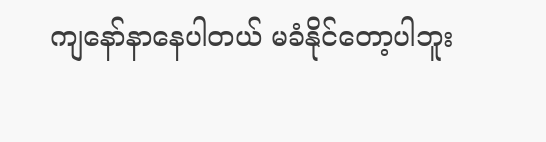ကျနော်နာနေပါတယ် မခံနိုင်တော့ပါဘူး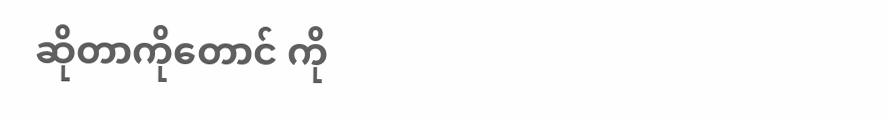ဆိုတာကိုတောင် ကို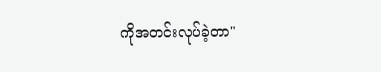ကိုအတင်းလုပ်ခဲ့တာ"